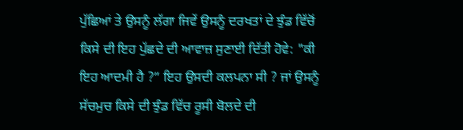ਪੁੱਛਿਆਂ ਤੇ ਉਸਨੂੰ ਲੱਗਾ ਜਿਵੇਂ ਉਸਨੂੰ ਦਰਖਤਾਂ ਦੇ ਝੁੰਡ ਵਿੱਚੋਂ ਕਿਸੇ ਦੀ ਇਹ ਪੁੱਛਦੇ ਦੀ ਆਵਾਜ਼ ਸੁਣਾਈ ਦਿੱਤੀ ਹੋਵੇ: "ਕੀ ਇਹ ਆਦਮੀ ਹੈ ?” ਇਹ ਉਸਦੀ ਕਲਪਨਾ ਸੀ ? ਜਾਂ ਉਸਨੂੰ ਸੱਚਮੁਚ ਕਿਸੇ ਦੀ ਝੁੰਡ ਵਿੱਚ ਰੂਸੀ ਬੋਲਦੇ ਦੀ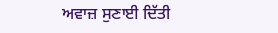ਅਵਾਜ਼ ਸੁਣਾਈ ਦਿੱਤੀ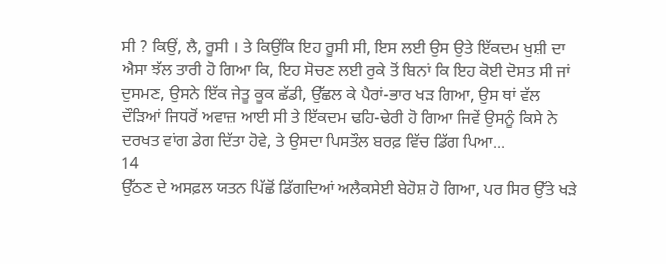ਸੀ ? ਕਿਉਂ, ਲੈ, ਰੂਸੀ । ਤੇ ਕਿਉਂਕਿ ਇਹ ਰੂਸੀ ਸੀ, ਇਸ ਲਈ ਉਸ ਉਤੇ ਇੱਕਦਮ ਖੁਸ਼ੀ ਦਾ ਐਸਾ ਝੱਲ ਤਾਰੀ ਹੋ ਗਿਆ ਕਿ, ਇਹ ਸੋਚਣ ਲਈ ਰੁਕੇ ਤੋਂ ਬਿਨਾਂ ਕਿ ਇਹ ਕੋਈ ਦੋਸਤ ਸੀ ਜਾਂ ਦੁਸਮਣ, ਉਸਨੇ ਇੱਕ ਜੇਤੂ ਕੂਕ ਛੱਡੀ, ਉੱਛਲ ਕੇ ਪੈਰਾਂ-ਭਾਰ ਖੜ ਗਿਆ, ਉਸ ਥਾਂ ਵੱਲ ਦੌੜਿਆਂ ਜਿਧਰੋਂ ਅਵਾਜ਼ ਆਈ ਸੀ ਤੇ ਇੱਕਦਮ ਢਹਿ-ਢੇਰੀ ਹੋ ਗਿਆ ਜਿਵੇਂ ਉਸਨੂੰ ਕਿਸੇ ਨੇ ਦਰਖਤ ਵਾਂਗ ਡੇਗ ਦਿੱਤਾ ਹੋਵੇ, ਤੇ ਉਸਦਾ ਪਿਸਤੌਲ ਬਰਫ਼ ਵਿੱਚ ਡਿੱਗ ਪਿਆ...
14
ਉੱਠਣ ਦੇ ਅਸਫ਼ਲ ਯਤਨ ਪਿੱਛੋਂ ਡਿੱਗਦਿਆਂ ਅਲੈਕਸੇਈ ਬੇਹੋਸ਼ ਹੋ ਗਿਆ, ਪਰ ਸਿਰ ਉੱਤੇ ਖੜੇ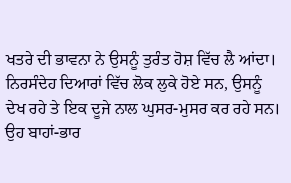ਖਤਰੇ ਦੀ ਭਾਵਨਾ ਨੇ ਉਸਨੂੰ ਤੁਰੰਤ ਹੋਸ਼ ਵਿੱਚ ਲੈ ਆਂਦਾ। ਨਿਰਸੰਦੇਹ ਦਿਆਰਾਂ ਵਿੱਚ ਲੋਕ ਲੁਕੇ ਹੋਏ ਸਨ, ਉਸਨੂੰ ਦੇਖ ਰਹੇ ਤੇ ਇਕ ਦੂਜੇ ਨਾਲ ਘੁਸਰ-ਮੁਸਰ ਕਰ ਰਹੇ ਸਨ।
ਉਹ ਬਾਹਾਂ-ਭਾਰ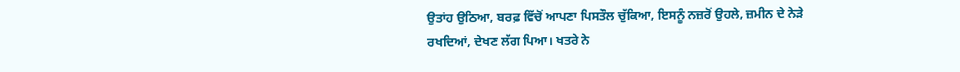ਉਤਾਂਹ ਉਠਿਆ, ਬਰਫ਼ ਵਿੱਚੋਂ ਆਪਣਾ ਪਿਸਤੌਲ ਚੁੱਕਿਆ, ਇਸਨੂੰ ਨਜ਼ਰੋਂ ਉਹਲੇ, ਜ਼ਮੀਨ ਦੇ ਨੇੜੇ ਰਖਦਿਆਂ, ਦੇਖਣ ਲੱਗ ਪਿਆ। ਖਤਰੇ ਨੇ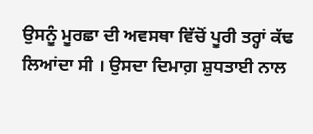ਉਸਨੂੰ ਮੂਰਛਾ ਦੀ ਅਵਸਥਾ ਵਿੱਚੋਂ ਪੂਰੀ ਤਰ੍ਹਾਂ ਕੱਢ ਲਿਆਂਦਾ ਸੀ । ਉਸਦਾ ਦਿਮਾਗ਼ ਸ਼ੁਧਤਾਈ ਨਾਲ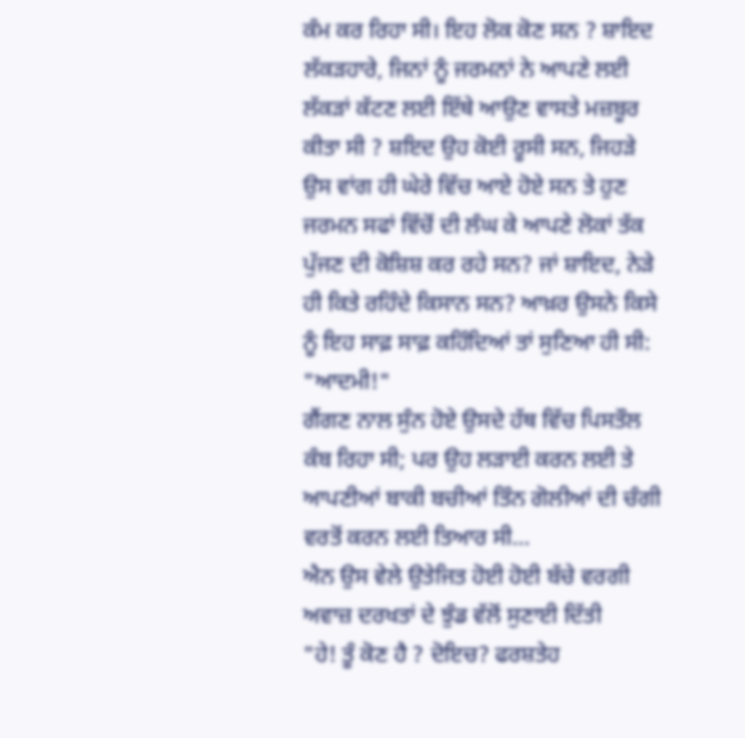ਕੰਮ ਕਰ ਰਿਹਾ ਸੀ। ਇਹ ਲੋਕ ਕੋਣ ਸਨ ? ਸ਼ਾਇਦ ਲੱਕੜਹਾਰੇ, ਜਿਨਾਂ ਨੂੰ ਜਰਮਨਾਂ ਨੇ ਆਪਣੇ ਲਈ ਲੱਕੜਾਂ ਕੱਟਣ ਲਈ ਇੱਥੇ ਆਉਣ ਵਾਸਤੇ ਮਜ਼ਬੂਰ ਕੀਤਾ ਸੀ ? ਸ਼ਇਦ ਉਹ ਕੋਈ ਰੂਸੀ ਸਨ, ਜਿਹੜੇ ਉਸ ਵਾਂਗ ਹੀ ਘੇਰੇ ਵਿੱਚ ਆਏ ਹੋਏ ਸਨ ਤੇ ਹੁਣ ਜਰਮਨ ਸਫਾਂ ਵਿੱਚੋਂ ਦੀ ਲੰਘ ਕੇ ਆਪਣੇ ਲੋਕਾਂ ਤੱਕ ਪੁੱਜਣ ਦੀ ਕੋਸ਼ਿਸ਼ ਕਰ ਰਹੇ ਸਨ? ਜਾਂ ਸ਼ਾਇਦ, ਨੇੜੇ ਹੀ ਕਿਤੇ ਰਹਿੰਦੇ ਕਿਸਾਨ ਸਨ? ਆਖ਼ਰ ਉਸਨੇ ਕਿਸੇ ਨੂੰ ਇਹ ਸਾਫ਼ ਸਾਫ਼ ਕਹਿੰਦਿਆਂ ਤਾਂ ਸੁਣਿਆ ਹੀ ਸੀ:
"ਆਦਮੀ!"
ਗੈਂਗਣ ਨਾਲ ਸੁੰਨ ਹੋਏ ਉਸਦੇ ਹੱਥ ਵਿੱਚ ਪਿਸਤੌਲ ਕੰਬ ਰਿਹਾ ਸੀ; ਪਰ ਉਹ ਲੜਾਈ ਕਰਨ ਲਈ ਤੇ ਆਪਣੀਆਂ ਬਾਕੀ ਬਚੀਆਂ ਤਿੰਨ ਗੋਲੀਆਂ ਦੀ ਚੰਗੀ ਵਰਤੋਂ ਕਰਨ ਲਈ ਤਿਆਰ ਸੀ...
ਐਨ ਉਸ ਵੇਲੇ ਉਤੇਜਿਤ ਹੋਈ ਹੋਈ ਬੱਚੇ ਵਰਗੀ ਅਵਾਜ਼ ਦਰਖਤਾਂ ਦੇ ਝੁੰਡ ਵੱਲੋਂ ਸੁਣਾਈ ਦਿੱਤੀ
"ਹੇ! ਤੂੰ ਕੋਣ ਹੈ ? ਦੋਇਚ? ਫਰਸ਼ਤੇਹ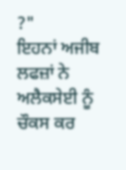?"
ਇਹਨਾਂ ਅਜੀਬ ਲਫਜ਼ਾਂ ਨੇ ਅਲੈਕਸੇਈ ਨੂੰ ਚੌਕਸ ਕਰ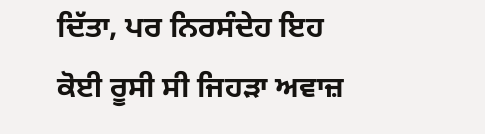ਦਿੱਤਾ, ਪਰ ਨਿਰਸੰਦੇਹ ਇਹ ਕੋਈ ਰੂਸੀ ਸੀ ਜਿਹੜਾ ਅਵਾਜ਼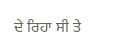ਦੇ ਰਿਹਾ ਸੀ ਤੇ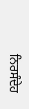ਨਿਰਸੰਦੇਹ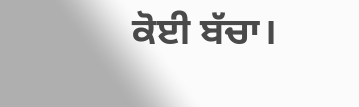ਕੋਈ ਬੱਚਾ।